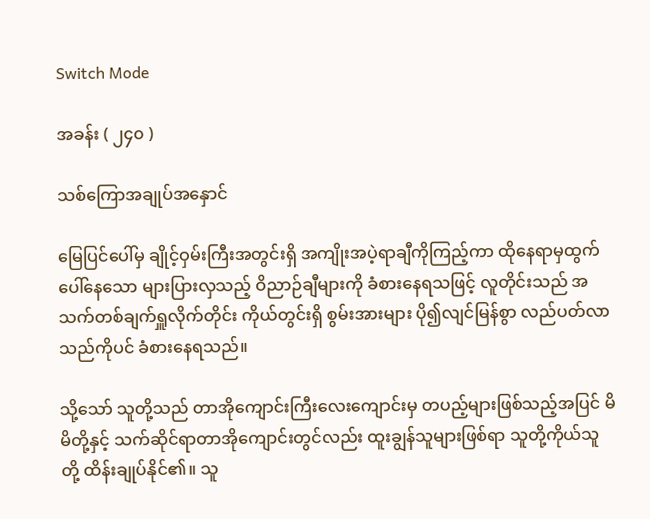Switch Mode

အခန်း ( ၂၄၀ )

သစ်ကြောအချုပ်အနှောင်

မြေပြင်ပေါ်မှ ချိုင့်ဝှမ်းကြီးအတွင်းရှိ အကျိုးအပဲ့ရာချီကိုကြည့်ကာ ထိုနေရာမှထွက်ပေါ်နေသော များပြားလှသည့် ဝိညာဉ်ချီများကို ခံစားနေရသဖြင့် လူတိုင်းသည် အသက်တစ်ချက်ရှူလိုက်တိုင်း ကိုယ်တွင်းရှိ စွမ်းအားများ ပို၍လျင်မြန်စွာ လည်ပတ်လာသည်ကိုပင် ခံစားနေရသည်။

သို့သော် သူတို့သည် တာအိုကျောင်းကြီးလေးကျောင်းမှ တပည့်များဖြစ်သည့်အပြင် မိမိတို့နှင့် သက်ဆိုင်ရာတာအိုကျောင်းတွင်လည်း ထူးချွန်သူများဖြစ်ရာ သူတို့ကိုယ်သူတို့ ထိန်းချုပ်နိုင်၏။ သူ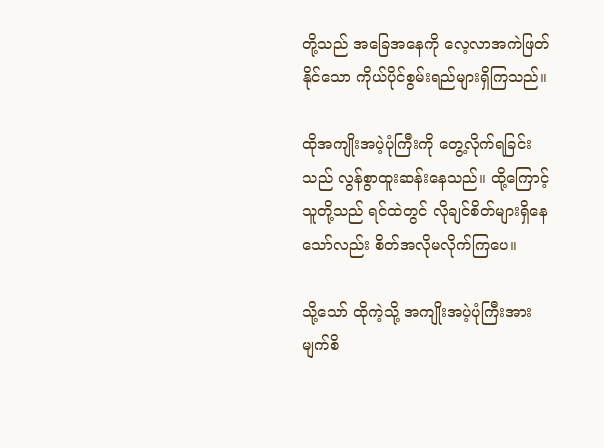တို့သည် အခြေအနေကို လေ့လာအကဲဖြတ်နိုင်သော ကိုယ်ပိုင်စွမ်းရည်များရှိကြသည်။

ထိုအကျိုးအပဲ့ပုံကြီးကို တွေ့လိုက်ရခြင်းသည် လွန်စွာထူးဆန်းနေသည်။ ထို့ကြောင့် သူတို့သည် ရင်ထဲတွင် လိုချင်စိတ်များရှိနေသော်လည်း စိတ်အလိုမလိုက်ကြပေ။

သို့သော် ထိုကဲ့သို့ အကျိုးအပဲ့ပုံကြီးအား မျက်စိ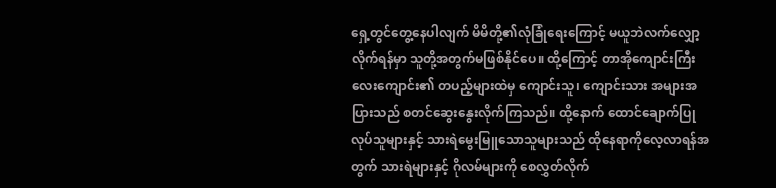ရှေ့တွင်တွေ့နေပါလျက် မိမိတို့၏လုံခြုံရေးကြောင့် မယူဘဲလက်လျှော့လိုက်ရန်မှာ သူတို့အတွက်မဖြစ်နိုင်ပေ။ ထို့ကြောင့် တာအိုကျောင်းကြီးလေးကျောင်း၏ တပည့်များထဲမှ ကျောင်းသူ၊ ကျောင်းသား အများအပြားသည် စတင်ဆွေးနွေးလိုက်ကြသည်။ ထို့နောက် ထောင်ချောက်ပြုလုပ်သူများနှင့် သားရဲမွေးမြူသောသူများသည် ထိုနေရာကိုလေ့လာရန်အတွက် သားရဲများနှင့် ဂိုလမ်များကို စေလွှတ်လိုက်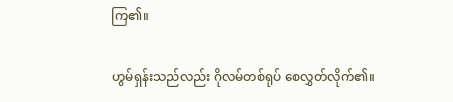ကြ၏။

ဟွမ်ရှန်းသည်လည်း ဂိုလမ်တစ်ရုပ် စေလွှတ်လိုက်၏။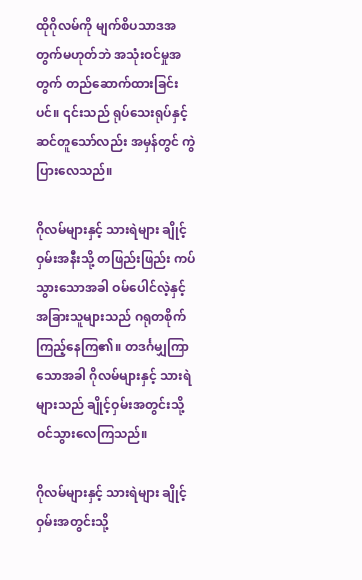ထိုဂိုလမ်ကို မျက်စိပသာဒအတွက်မဟုတ်ဘဲ အသုံးဝင်မှုအတွက် တည်ဆောက်ထားခြင်းပင်။ ၎င်းသည် ရုပ်သေးရုပ်နှင့်ဆင်တူသော်လည်း အမှန်တွင် ကွဲပြားလေသည်။

ဂိုလမ်များနှင့် သားရဲများ ချိုင့်ဝှမ်းအနီးသို့ တဖြည်းဖြည်း ကပ်သွားသောအခါ ဝမ်ပေါင်လဲ့နှင့် အခြားသူများသည် ဂရုတစိုက်ကြည့်နေကြ၏။ တဒင်္ဂမျှကြာသောအခါ ဂိုလမ်များနှင့် သားရဲများသည် ချိုင့်ဝှမ်းအတွင်းသို့ ဝင်သွားလေကြသည်။

ဂိုလမ်များနှင့် သားရဲများ ချိုင့်ဝှမ်းအတွင်းသို့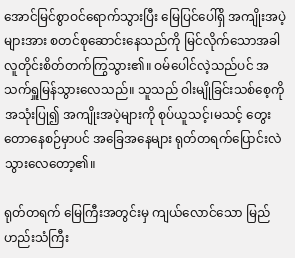အောင်မြင်စွာဝင်ရောက်သွားပြီး မြေပြင်ပေါ်ရှိ အကျိုးအပဲ့များအား စတင်စုဆောင်းနေသည်ကို မြင်လိုက်သောအခါ လူတိုင်းစိတ်တက်ကြွသွား၏။ ဝမ်ပေါင်လဲ့သည်ပင် အသက်ရှူမြန်သွားလေသည်။ သူသည် ဝါးမျိုခြင်းသစ်စေ့ကို အသုံးပြု၍ အကျိုးအပဲ့များကို စုပ်ယူသင့်၊မသင့် တွေးတောနေစဉ်မှာပင် အခြေအနေများ ရုတ်တရက်ပြောင်းလဲသွားလေတော့၏။

ရုတ်တရက် မြေကြီးအတွင်းမှ ကျယ်လောင်သော မြည်ဟည်းသံကြီး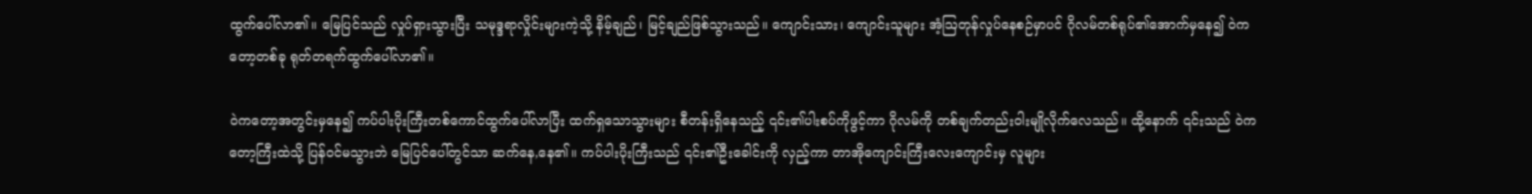ထွက်ပေါ်လာ၏။ မြေပြင်သည် လှုပ်ရှားသွားပြီး သမုဒ္ဒရာလှိုင်းများကဲ့သို့ နိမ့်ချည်၊ မြင့်ချည်ဖြစ်သွားသည်။ ကျောင်းသား၊ ကျောင်းသူများ အံ့ဩတုန်လှုပ်နေစဉ်မှာပင် ဂိုလမ်တစ်ရုပ်၏အောက်မှနေ၍ ဝဲကတော့တစ်ခု ရုတ်တရက်ထွက်ပေါ်လာ၏။

ဝဲကတော့အတွင်းမှနေ၍ ကပ်ပါးပိုးကြီးတစ်ကောင်ထွက်ပေါ်လာပြီး ထက်ရှသောသွားများ စီတန်းရှိနေသည့် ၎င်း၏ပါးစပ်ကိုဖွင့်ကာ ဂိုလမ်ကို တစ်ချက်တည်းဝါးမျိုလိုက်လေသည်။ ထို့နောက် ၎င်းသည် ဝဲကတော့ကြီးထဲသို့ ပြန်ဝင်မသွားဘဲ မြေပြင်ပေါ်တွင်သာ ဆက်နေ,နေ၏။ ကပ်ပါးပိုးကြီးသည် ၎င်း၏ဦးခေါင်းကို လှည့်ကာ တာအိုကျောင်းကြီးလေးကျောင်းမှ လူများ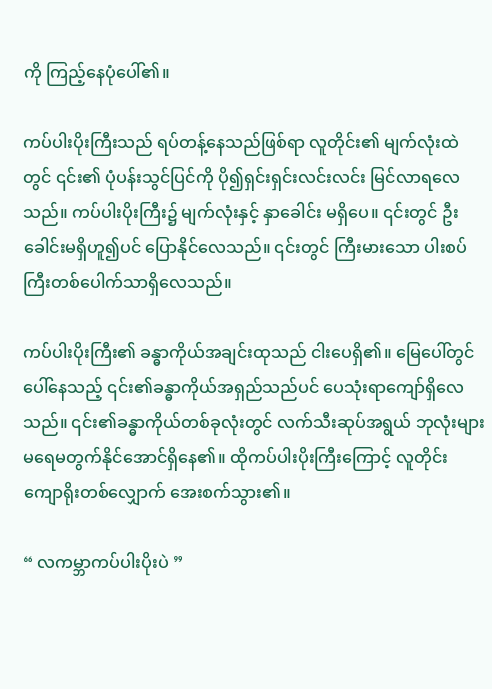ကို ကြည့်နေပုံပေါ်၏။

ကပ်ပါးပိုးကြီးသည် ရပ်တန့်နေသည်ဖြစ်ရာ လူတိုင်း၏ မျက်လုံးထဲတွင် ၎င်း၏ ပုံပန်းသွင်ပြင်ကို ပို၍ရှင်းရှင်းလင်းလင်း မြင်လာရလေသည်။ ကပ်ပါးပိုးကြီး၌ မျက်လုံးနှင့် နှာခေါင်း မရှိပေ။ ၎င်းတွင် ဦးခေါင်းမရှိဟူ၍ပင် ပြောနိုင်လေသည်။ ၎င်းတွင် ကြီးမားသော ပါးစပ်ကြီးတစ်ပေါက်သာရှိလေသည်။

ကပ်ပါးပိုးကြီး၏ ခန္ဓာကိုယ်အချင်းထုသည် ငါးပေရှိ၏။ မြေပေါ်တွင်ပေါ်နေသည့် ၎င်း၏ခန္ဓာကိုယ်အရှည်သည်ပင် ပေသုံးရာကျော်ရှိလေသည်။ ၎င်း၏ခန္ဓာကိုယ်တစ်ခုလုံးတွင် လက်သီးဆုပ်အရွယ် ဘုလုံးများ မရေမတွက်နိုင်အောင်ရှိနေ၏။ ထိုကပ်ပါးပိုးကြီးကြောင့် လူတိုင်း ကျောရိုးတစ်လျှောက် အေးစက်သွား၏။

“ လကမ္ဘာကပ်ပါးပိုးပဲ ”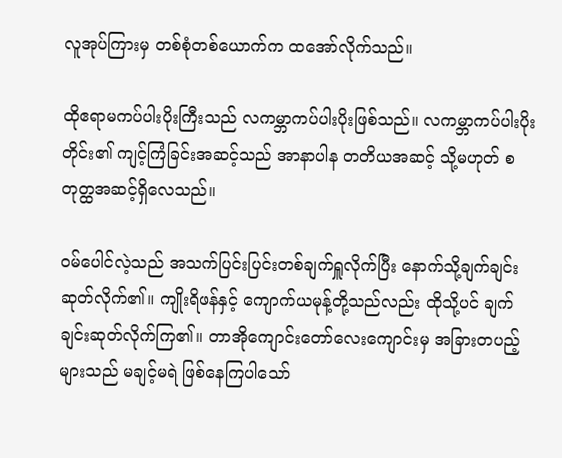လူအုပ်ကြားမှ တစ်စုံတစ်ယောက်က ထအော်လိုက်သည်။

ထိုဧရာမကပ်ပါးပိုးကြီးသည် လကမ္ဘာကပ်ပါးပိုးဖြစ်သည်။ လကမ္ဘာကပ်ပါးပိုးတိုင်း၏ ကျင့်ကြံခြင်းအဆင့်သည် အာနာပါန တတိယအဆင့် သို့မဟုတ် စတုတ္ထအဆင့်ရှိလေသည်။

ဝမ်ပေါင်လဲ့သည် အသက်ပြင်းပြင်းတစ်ချက်ရှူလိုက်ပြီး ‌နောက်သို့ချက်ချင်းဆုတ်လိုက်၏။ ကျိုးရိဖန်နှင့် ကျောက်ယမုန့်တို့သည်လည်း ထိုသို့ပင် ချက်ချင်းဆုတ်လိုက်ကြ၏။ တာအိုကျောင်းတော်လေးကျောင်းမှ အခြားတပည့်များသည် မချင့်မရဲ ဖြစ်နေကြပါသော်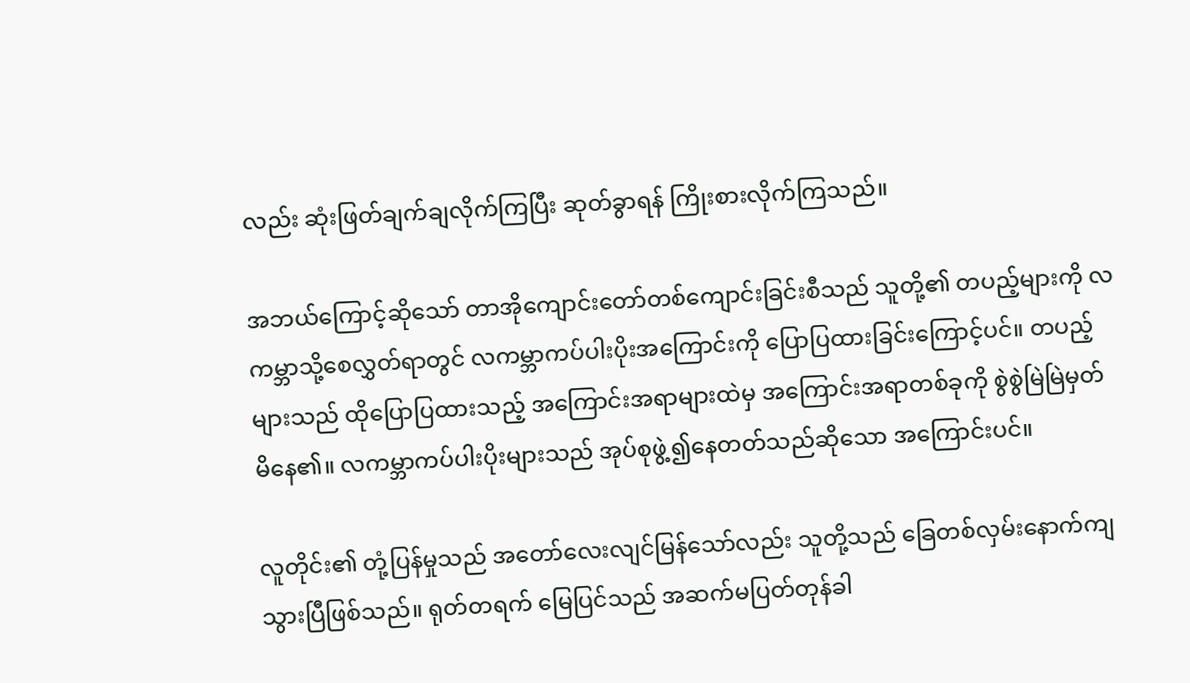လည်း ဆုံးဖြတ်ချက်ချလိုက်ကြပြီး ဆုတ်ခွာရန် ကြိုးစားလိုက်ကြသည်။

အဘယ်ကြောင့်ဆိုသော် တာအိုကျောင်းတော်တစ်ကျောင်းခြင်းစီသည် သူတို့၏ တပည့်များကို လကမ္ဘာသို့စေလွှတ်ရာတွင် လကမ္ဘာကပ်ပါးပိုးအကြောင်းကို ပြောပြထားခြင်းကြောင့်ပင်။ တပည့်များသည် ထိုပြောပြထားသည့် အကြောင်းအရာများထဲမှ အကြောင်းအရာတစ်ခုကို စွဲစွဲမြဲမြဲမှတ်မိနေ၏။ လကမ္ဘာကပ်ပါးပိုးများသည် အုပ်စုဖွဲ့၍နေတတ်သည်ဆိုသော အကြောင်းပင်။

လူတိုင်း၏ တုံ့ပြန်မှုသည် အတော်လေးလျင်မြန်သော်လည်း သူတို့သည် ခြေတစ်လှမ်းနောက်ကျသွားပြီဖြစ်သည်။ ရုတ်တရက် မြေပြင်သည် အဆက်မပြတ်တုန်ခါ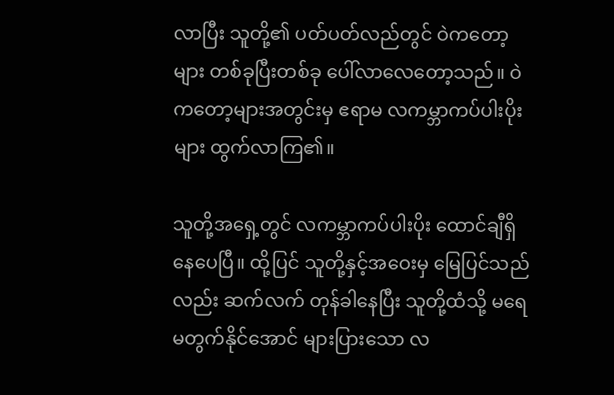လာပြီး သူတို့၏ ပတ်ပတ်လည်တွင် ဝဲကတော့များ တစ်ခုပြီးတစ်ခု ပေါ်လာလေတော့သည်။ ဝဲကတော့များအတွင်းမှ ဧရာမ လကမ္ဘာကပ်ပါးပိုးများ ထွက်လာကြ၏။

သူတို့အရှေ့တွင် လကမ္ဘာကပ်ပါးပိုး ထောင်ချီရှိနေပေပြီ။ ထို့ပြင် သူတို့နှင့်အဝေးမှ မြေပြင်သည်လည်း ဆက်လက် တုန်ခါနေပြီး သူတို့ထံသို့ မရေမတွက်နိုင်အောင် များပြားသော လ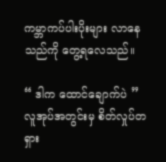ကမ္ဘာကပ်ပါးပိုးများ လာနေသည်ကို တွေ့ရလေသည်။

“ ဒါက ထောင်ချောက်ပဲ ”
လူအုပ်အတွင်းမှ စိတ်လှုပ်တရှား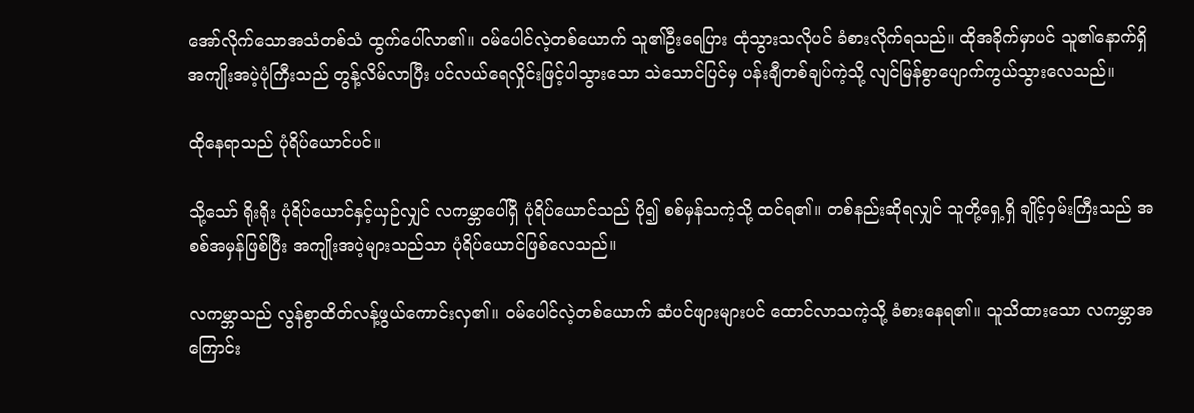အော်လိုက်သောအသံတစ်သံ ထွက်ပေါ်လာ၏။ ဝမ်ပေါင်လဲ့တစ်ယောက် သူ၏ဦးရေပြား ထုံသွားသလိုပင် ခံစားလိုက်ရသည်။ ထိုအခိုက်မှာပင် သူ၏နောက်ရှိ အကျိုးအပဲ့ပုံကြီးသည် တွန့်လိမ်လာပြီး ပင်လယ်ရေလှိုင်းဖြင့်ပါသွားသော သဲသောင်ပြင်မှ ပန်းချီတစ်ချပ်ကဲ့သို့ လျင်မြန်စွာပျောက်ကွယ်သွားလေသည်။

ထိုနေရာသည် ပုံရိပ်ယောင်ပင်။

သို့သော် ရိုးရိုး ပုံရိပ်ယောင်နှင့်ယှဉ်လျှင် လကမ္ဘာပေါ်ရှိ ပုံရိပ်ယောင်သည် ပို၍ စစ်မှန်သကဲ့သို့ ထင်ရ၏။ တစ်နည်းဆိုရလျှင် သူတို့ရှေ့ရှိ ချိုင့်ဝှမ်းကြီးသည် အစစ်အမှန်ဖြစ်ပြီး အကျိုးအပဲ့များသည်သာ ပုံရိပ်ယောင်ဖြစ်လေသည်။

လကမ္ဘာသည် လွန်စွာထိတ်လန့်ဖွယ်ကောင်းလှ၏။ ဝမ်ပေါင်လဲ့တစ်ယောက် ဆံပင်ဖျားများပင် ထောင်လာသကဲ့သို့ ခံစားနေရ၏။ သူသိထားသော လကမ္ဘာအကြောင်း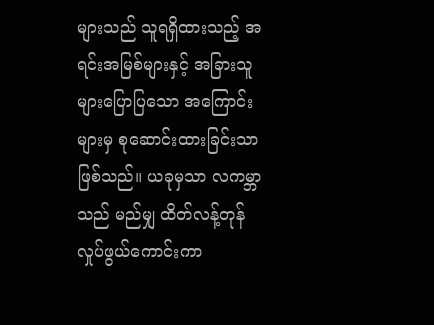များသည် သူရရှိထားသည့် အရင်းအမြစ်များနှင့် အခြားသူများပြောပြသော အကြောင်းများမှ စုဆောင်းထားခြင်းသာဖြစ်သည်။ ယခုမှသာ လကမ္ဘာသည် မည်မျှ ထိတ်လန့်တုန်လှုပ်ဖွယ်ကောင်းကာ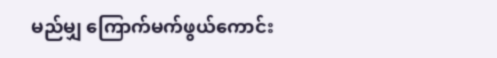မည်မျှ ကြောက်မက်ဖွယ်ကောင်း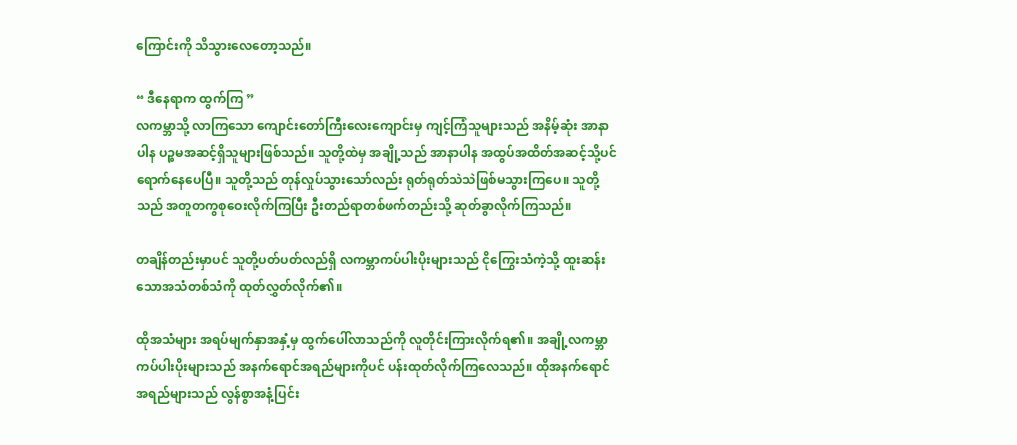ကြောင်းကို သိသွားလေတော့သည်။

“ ဒီနေရာက ထွက်ကြ ”
လကမ္ဘာသို့ လာကြသော ကျောင်းတော်ကြီးလေးကျောင်းမှ ကျင့်ကြံသူများသည် အနိမ့်ဆုံး အာနာပါန ပဉ္စမအဆင့်ရှိသူများဖြစ်သည်။ သူတို့ထဲမှ အချို့သည် အာနာပါန အထွပ်အထိတ်အဆင့်သို့ပင် ရောက်နေပေပြီ။ သူတို့သည် တုန်လှုပ်သွားသော်လည်း ရုတ်ရုတ်သဲသဲဖြစ်မသွားကြပေ။ သူတို့သည် အတူတကွစုဝေးလိုက်ကြပြီး ဦးတည်ရာတစ်ဖက်တည်းသို့ ဆုတ်ခွာလိုက်ကြသည်။

တချိန်တည်းမှာပင် သူတို့ပတ်ပတ်လည်ရှိ လကမ္ဘာကပ်ပါးပိုးများသည် ငိုကြွေးသံကဲ့သို့ ထူးဆန်းသောအသံတစ်သံကို ထုတ်လွှတ်လိုက်၏။

ထိုအသံများ အရပ်မျက်နှာအနှံ့မှ ထွက်ပေါ်လာသည်ကို လူတိုင်းကြားလိုက်ရ၏။ အချို့လကမ္ဘာကပ်ပါးပိုးများသည် အနက်ရောင်အရည်များကိုပင် ပန်းထုတ်လိုက်ကြလေသည်။ ထိုအနက်ရောင်အရည်များသည် လွန်စွာအနံ့ပြင်း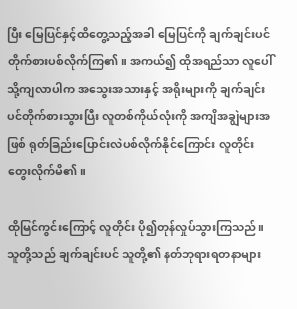ပြီး မြေပြင်နှင့်ထိတွေ့သည့်အခါ မြေပြင်ကို ချက်ချင်းပင် တိုက်စားပစ်လိုက်ကြ၏။ အကယ်၍ ထိုအရည်သာ လူပေါ်သို့ကျလာပါက အသွေးအသားနှင့် အရိုးများကို ချက်ချင်းပင်တိုက်စားသွားပြီး လူတစ်ကိုယ်လုံးကို အကျိအချွဲများအဖြစ် ရုတ်ခြည်းပြောင်းလဲပစ်လိုက်နိုင်ကြောင်း လူတိုင်းတွေးလိုက်မိ၏။

ထိုမြင်ကွင်းကြောင့် လူတိုင်း ပို၍တုန်လှုပ်သွားကြသည်။ သူတို့သည် ချက်ချင်းပင် သူတို့၏ နတ်ဘုရားရတနာများ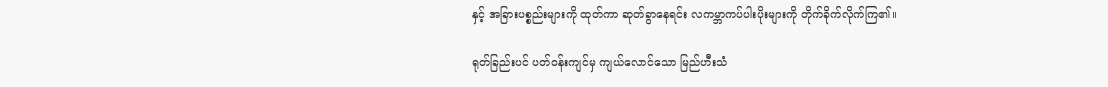နှင့် အခြားပစ္စည်းများကို ထုတ်ကာ ဆုတ်ခွာနေရင်း လကမ္ဘာကပ်ပါးပိုးများကို တိုက်ခိုက်လိုက်ကြ၏။

ရုတ်ခြည်းပင် ပတ်ဝန်းကျင်မှ ကျယ်လောင်သော မြည်ဟီးသံ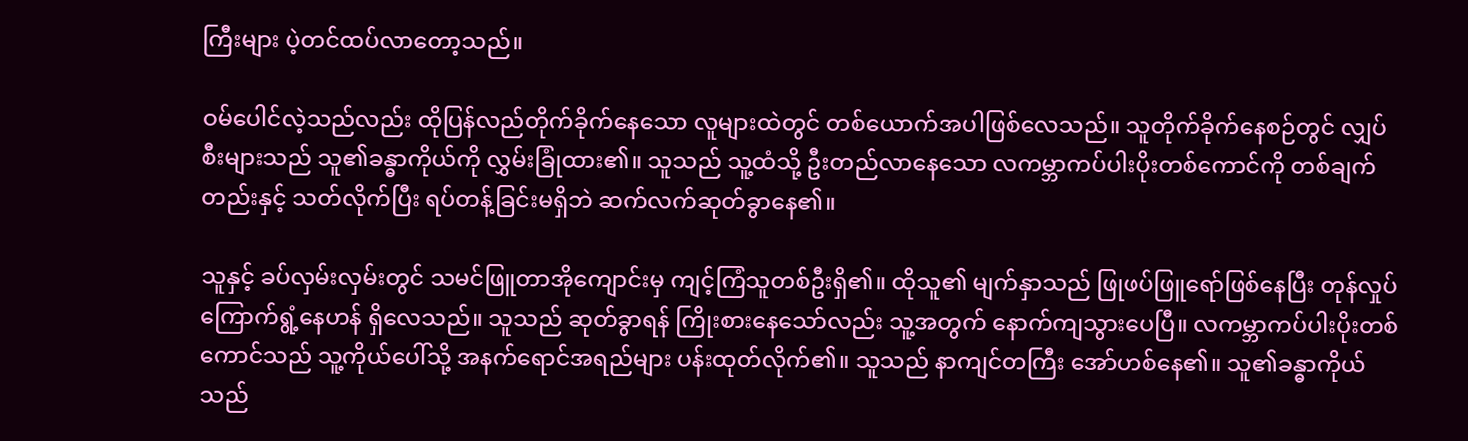ကြီးများ ပဲ့တင်ထပ်လာတော့သည်။

ဝမ်ပေါင်လဲ့သည်လည်း ထိုပြန်လည်တိုက်ခိုက်နေသော လူများထဲတွင် တစ်ယောက်အပါဖြစ်လေသည်။ သူတိုက်ခိုက်နေစဉ်တွင် လျှပ်စီးများသည် သူ၏ခန္ဓာကိုယ်ကို လွှမ်းခြုံထား၏။ သူသည် သူ့ထံသို့ ဦးတည်လာနေသော လကမ္ဘာကပ်ပါးပိုးတစ်ကောင်ကို တစ်ချက်တည်းနှင့် သတ်လိုက်ပြီး ရပ်တန့်ခြင်းမရှိဘဲ ဆက်လက်ဆုတ်ခွာနေ၏။

သူနှင့် ခပ်လှမ်းလှမ်းတွင် သမင်ဖြူတာအိုကျောင်းမှ ကျင့်ကြံသူတစ်ဦးရှိ၏။ ထိုသူ၏ မျက်နှာသည် ဖြုဖပ်ဖြူရော်ဖြစ်နေပြီး တုန်လှုပ်ကြောက်ရွံ့နေဟန် ရှိလေသည်။ သူသည် ဆုတ်ခွာရန် ကြိုးစားနေသော်လည်း သူ့အတွက် နောက်ကျသွားပေပြီ။ လကမ္ဘာကပ်ပါးပိုးတစ်ကောင်သည် သူ့ကိုယ်ပေါ်သို့ အနက်ရောင်အရည်များ ပန်းထုတ်လိုက်၏။ သူသည် နာကျင်တကြီး‌‌ အော်ဟစ်နေ၏။ သူ၏ခန္ဓာကိုယ်သည်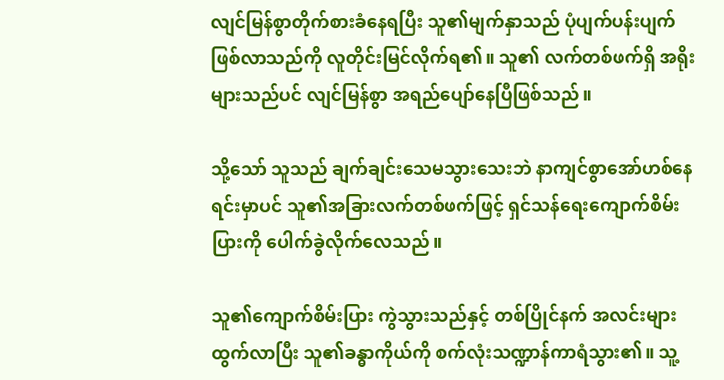လျင်မြန်စွာတိုက်စားခံနေရပြီး သူ၏မျက်နှာသည် ပုံပျက်ပန်းပျက်ဖြစ်လာသည်ကို လူတိုင်းမြင်လိုက်ရ၏။ သူ၏ လက်တစ်ဖက်ရှိ အရိုးများသည်ပင် လျင်မြန်စွာ အရည်ပျော်နေပြီဖြစ်သည်။

သို့သော် သူသည် ချက်ချင်းသေမသွားသေးဘဲ နာကျင်စွာအော်ဟစ်နေရင်းမှာပင် သူ၏အခြားလက်တစ်ဖက်ဖြင့် ရှင်သန်ရေးကျောက်စိမ်းပြားကို ပေါက်ခွဲလိုက်လေသည်။

သူ၏ကျောက်စိမ်းပြား ကွဲသွားသည်နှင့် တစ်ပြိုင်နက် အလင်းများထွက်လာပြီး သူ၏ခန္ဓာကိုယ်ကို စက်လုံးသဏ္ဍာန်ကာရံသွား၏။ သူ့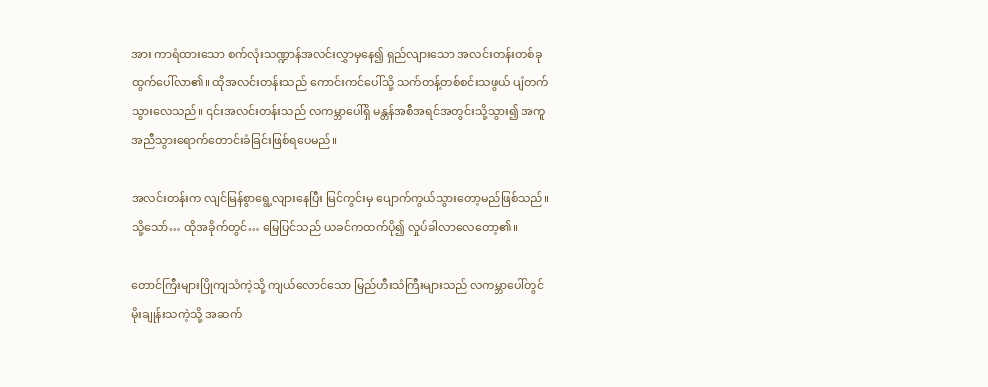အား ကာရံထားသော စက်လုံးသဏ္ဍာန်အလင်းလွှာမှနေ၍ ရှည်လျားသော အလင်းတန်းတစ်ခု ထွက်ပေါ်လာ၏။ ထိုအလင်းတန်းသည် ကောင်းကင်ပေါ်သို့ သက်တန့်တစ်စင်းသဖွယ် ပျံတက်သွားလေသည်။ ၎င်းအလင်းတန်းသည် လကမ္ဘာပေါ်ရှိ မန္တန်အစီအရင်အတွင်းသို့သွား၍ အကူအညီသွားရောက်တောင်းခံခြင်းဖြစ်ရပေမည်။

အလင်းတန်းက လျင်မြန်စွာရွေ့လျားနေပြီး မြင်ကွင်းမှ ပျောက်ကွယ်သွားတော့မည်ဖြစ်သည်။ သို့သော်… ထိုအခိုက်တွင်… မြေပြင်သည် ယခင်ကထက်ပို၍ လှုပ်ခါလာလေတော့၏။

တောင်ကြီးများပြိုကျသံကဲ့သို့ ကျယ်လောင်‌သော မြည်ဟီးသံကြီးများသည် လကမ္ဘာပေါ်တွင် မိုးချုန်းသကဲ့သို့ အဆက်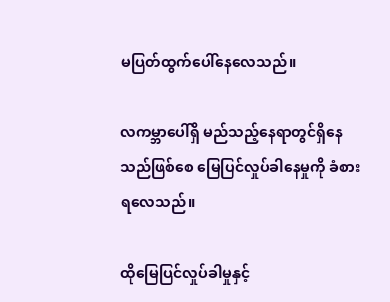မပြတ်ထွက်ပေါ်နေလေသည်။

လကမ္ဘာပေါ်ရှိ မည်သည့်နေရာတွင်ရှိနေသည်ဖြစ်စေ မြေပြင်လှုပ်ခါနေမှုကို ခံစားရလေသည်။

ထိုမြေပြင်လှုပ်ခါမှုနှင့်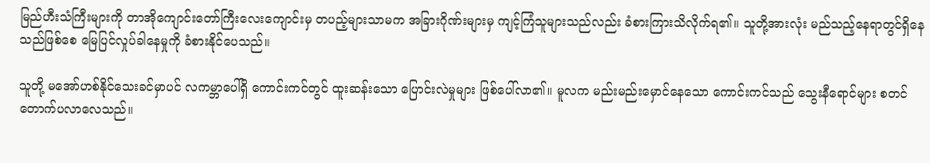မြည်ဟီးသံကြီးများကို တာအိုကျောင်းတော်ကြီးလေးကျောင်းမှ တပည့်များသာမက အခြားဂိုဏ်းများမှ ကျင့်ကြံသူများသည်လည်း ခံစားကြားသိလိုက်ရ၏။ သူတို့အားလုံး မည်သည့်နေရာတွင်ရှိနေသည်ဖြစ်စေ မြေပြင်လှုပ်ခါနေမှုကို ခံစားနိုင်ပေသည်။

သူတို့ မအော်ဟစ်နိုင်သေးခင်မှာပင် လကမ္ဘာပေါ်ရှိ ကောင်းကင်တွင် ထူးဆန်းသော ပြောင်းလဲမှုများ ဖြစ်ပေါ်လာ၏။ မူလက မည်းမည်းမှောင်နေသော ကောင်းကင်သည် သွေးနီရောင်များ စတင်တောက်ပလာလေသည်။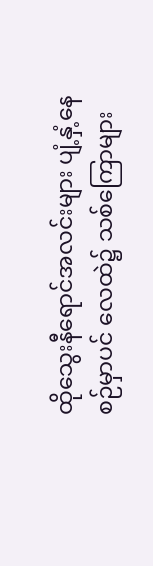ထိုသွေးနီရောင်အလင်းများ ပျံ့နှံ့နေစဉ်မှာပင် လေထဲ၌ သစ်ကြောများ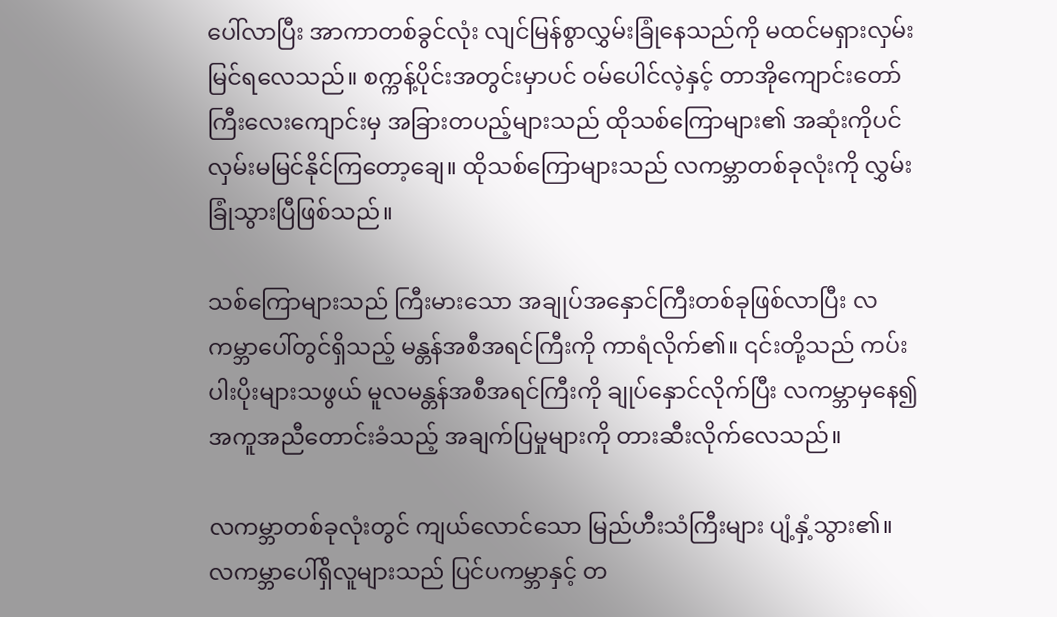ပေါ်လာပြီး အာကာတစ်ခွင်လုံး လျင်မြန်စွာလွှမ်းခြုံနေသည်ကို မထင်မရှားလှမ်းမြင်ရလေသည်။ စက္ကန့်ပိုင်းအတွင်းမှာပင် ဝမ်ပေါင်လဲ့နှင့် တာအိုကျောင်းတော်ကြီးလေးကျောင်းမှ အခြားတပည့်များသည် ထိုသစ်ကြောများ၏ အဆုံးကိုပင် လှမ်းမမြင်နိုင်ကြတော့ချေ။ ထိုသစ်ကြောများသည် လကမ္ဘာတစ်ခုလုံးကို လွှမ်းခြုံသွားပြီဖြစ်သည်။

သစ်ကြောများသည် ကြီးမားသော အချုပ်အနှောင်ကြီးတစ်ခုဖြစ်လာပြီး လကမ္ဘာပေါ်တွင်ရှိသည့် မန္တန်အစီအရင်ကြီးကို ကာရံလိုက်၏။ ၎င်းတို့သည် ကပ်းပါးပိုးများသဖွယ် မူလမန္တန်အစီအရင်ကြီးကို ချုပ်နှောင်လိုက်ပြီး လကမ္ဘာမှနေ၍ အကူအညီတောင်းခံသည့် အချက်ပြမှုများကို တားဆီးလိုက်လေသည်။

လကမ္ဘာတစ်ခုလုံးတွင် ကျယ်လောင်သော မြည်ဟီးသံကြီးများ ပျံ့နှံ့သွား၏။ လကမ္ဘာပေါ်ရှိလူများသည် ပြင်ပကမ္ဘာနှင့် တ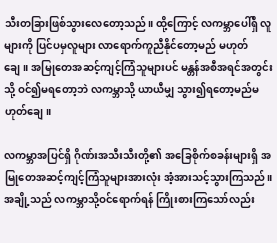သီးတခြားဖြစ်သွားလေတော့သည်။ ထို့ကြောင့် လကမ္ဘာပေါ်ရှိ လူများကို ပြင်ပမှလူများ လာရောက်ကူညီနိုင်တော့မည် မဟုတ်ချေ။ အမြုတေအဆင့်ကျင့်ကြံသူများပင် မန္တန်အစီအရင်အတွင်းသို့ ဝင်၍မရတော့ဘဲ လကမ္ဘာသို့ ယာယီမျှ သွား၍ရတော့မည်မဟုတ်ချေ။

လကမ္ဘာအပြင်ရှိ ဂိုဏ်းအသီးသီးတို့၏ အခြေစိုက်စခန်းများရှိ အမြုတေအဆင့်ကျင့်ကြံသူများအားလုံး အံ့အားသင့်သွားကြသည်။ အချို့သည် လကမ္ဘာသို့ဝင်ရောက်ရန် ကြိုးစားကြသော်လည်း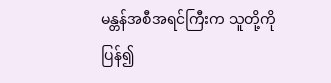မန္တန်အစီအရင်ကြီးက သူတို့ကို ပြန်၍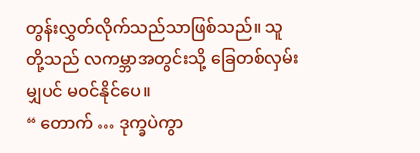တွန်းလွှတ်လိုက်သည်သာဖြစ်သည်။ သူတို့သည် လကမ္ဘာအတွင်းသို့ ခြေတစ်လှမ်းမျှပင် မဝင်နိုင်ပေ။
“ တောက် … ဒုက္ခပဲကွာ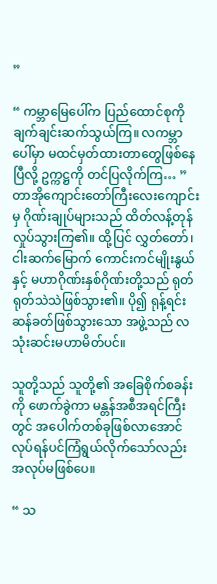”

“ ကမ္ဘာမြေပေါ်က ပြည်ထောင်စုကို ချက်ချင်းဆက်သွယ်ကြ။ လကမ္ဘာပေါ်မှာ မထင်မှတ်ထားတာတွေဖြစ်နေပြီလို့ ဥက္ကဋ္ဌကို တင်ပြလိုက်ကြ… ”
တာအိုကျောင်းတော်ကြီးလေးကျောင်းမှ ဂိုဏ်းချုပ်များသည် ထိတ်လန့်တုန်လှုပ်သွားကြ၏။ ထို့ပြင် လွှတ်တော်၊ ငါးဆက်မြောက် ကောင်းကင်မျိုးနွယ်နှင့် မဟာဂိုဏ်းနှစ်ဂိုဏ်းတို့သည် ရုတ်ရုတ်သဲသဲဖြစ်သွား၏။ ပို၍ ရုန့်ရင်းဆန်ခတ်ဖြစ်သွားသော အဖွဲ့သည် လသုံးဆင်းမဟာမိတ်ပင်။

သူတို့သည် သူတို့၏ အခြေစိုက်စခန်းကို ဖောက်ခွဲကာ မန္တန်အစီအရင်ကြီးတွင် အပေါက်တစ်ခုဖြစ်လာအောင် လုပ်ရန်ပင်ကြံရွယ်လိုက်သော်လည်း အလုပ်မဖြစ်ပေ။

“ သ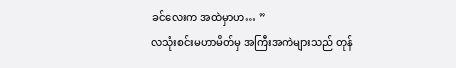ခင်လေးက အထဲမှာဟ… ”
လသုံးစင်းမဟာမိတ်မှ အကြီးအကဲများသည် တုန်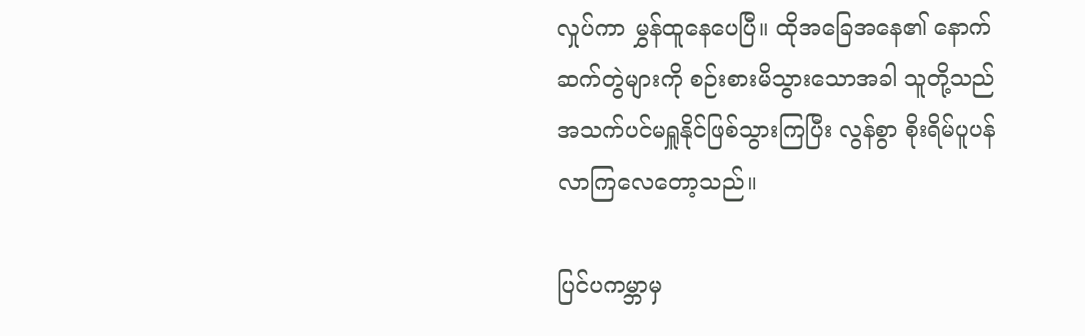လှုပ်ကာ မွှန်ထူနေပေပြီ။ ထိုအခြေအနေ၏ နောက်ဆက်တွဲများကို စဉ်းစားမိသွားသောအခါ သူတို့သည် အသက်ပင်မရှူနိုင်ဖြစ်သွားကြပြီး လွန်စွာ စိုးရိမ်ပူပန်လာကြလေတော့သည်။

ပြင်ပကမ္ဘာမှ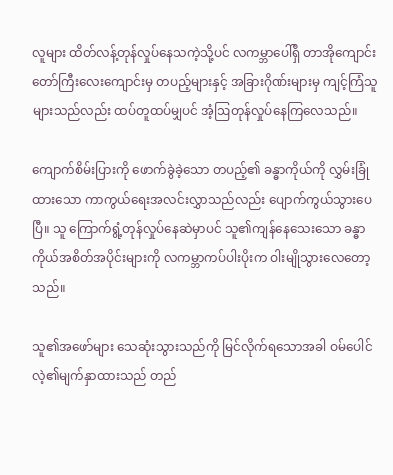လူများ ထိတ်လန့်တုန်လှုပ်နေသကဲ့သို့ပင် လကမ္ဘာပေါ်ရှိ တာအိုကျောင်းတော်ကြီးလေးကျောင်းမှ တပည့်များနှင့် အခြားဂိုဏ်းများမှ ကျင့်ကြံသူများသည်လည်း ထပ်တူထပ်မျှပင် အံ့ဩတုန်လှုပ်နေကြလေသည်။

ကျောက်စိမ်းပြားကို ဖောက်ခွဲခဲ့သော တပည့်၏ ခန္ဓာကိုယ်ကို လွှမ်းခြုံထားသော ကာကွယ်ရေးအလင်းလွှာသည်လည်း ပျောက်ကွယ်သွားပေပြီ။ သူ ကြောက်ရွံ့တုန်လှုပ်နေဆဲမှာပင် သူ၏ကျန်နေသေးသော ခန္ဓာကိုယ်အစိတ်အပိုင်းများကို လကမ္ဘာကပ်ပါးပိုးက ဝါးမျိုသွားလေတော့သည်။

သူ၏အဖော်များ သေဆုံးသွားသည်ကို မြင်လိုက်ရသောအခါ ဝမ်ပေါင်လဲ့၏မျက်နှာထားသည် တည်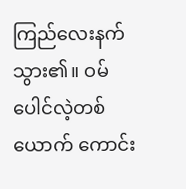ကြည်လေးနက်သွား၏။ ဝမ်ပေါင်လဲ့တစ်ယောက် ကောင်း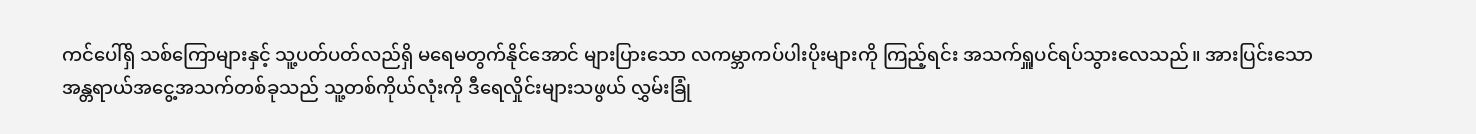ကင်ပေါ်ရှိ သစ်ကြောများနှင့် သူ့ပတ်ပတ်လည်ရှိ မရေမတွက်နိုင်‌အောင် များပြားသော လကမ္ဘာကပ်ပါးပိုးများကို ကြည့်ရင်း အသက်ရှူပင်ရပ်သွားလေသည်။ အားပြင်းသော အန္တရာယ်အငွေ့အသက်တစ်ခုသည် သူ့တစ်ကိုယ်လုံးကို ဒီရေလှိုင်းများသဖွယ် လွှမ်းခြုံ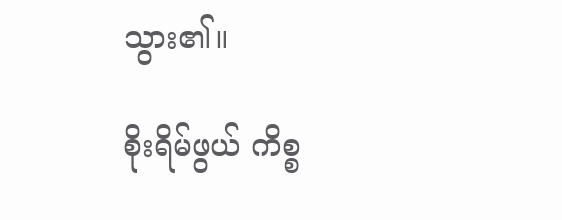သွား၏။

စိုးရိမ်ဖွယ် ကိစ္စ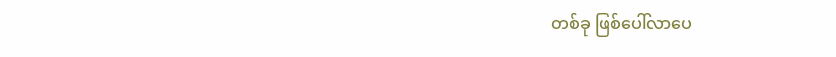တစ်ခု ဖြစ်ပေါ်လာပေ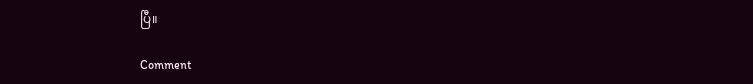ပြီ။

Comment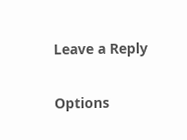Leave a Reply

Options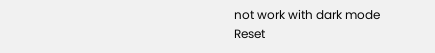not work with dark mode
Reset